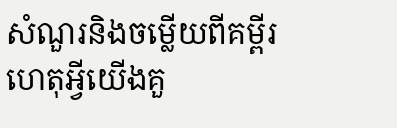សំណួរនិងចម្លើយពីគម្ពីរ
ហេតុអ្វីយើងគួ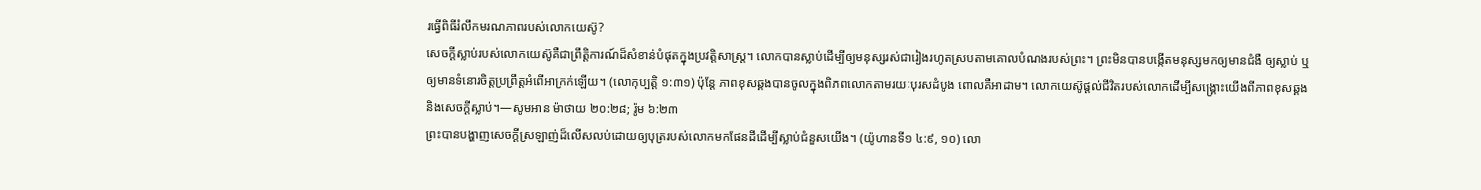រធ្វើពិធីរំលឹកមរណភាពរបស់លោកយេស៊ូ?
សេចក្ដីស្លាប់របស់លោកយេស៊ូគឺជាព្រឹត្ដិការណ៍ដ៏សំខាន់បំផុតក្នុងប្រវត្ដិសាស្ត្រ។ លោកបានស្លាប់ដើម្បីឲ្យមនុស្សរស់ជារៀងរហូតស្របតាមគោលបំណងរបស់ព្រះ។ ព្រះមិនបានបង្កើតមនុស្សមកឲ្យមានជំងឺ ឲ្យស្លាប់ ឬឲ្យមានទំនោរចិត្តប្រព្រឹត្តអំពើអាក្រក់ឡើយ។ (លោកុប្បត្តិ ១:៣១) ប៉ុន្តែ ភាពខុសឆ្គងបានចូលក្នុងពិភពលោកតាមរយៈបុរសដំបូង ពោលគឺអាដាម។ លោកយេស៊ូផ្ដល់ជីវិតរបស់លោកដើម្បីសង្គ្រោះយើងពីភាពខុសឆ្គងនិងសេចក្ដីស្លាប់។—សូមអាន ម៉ាថាយ ២០:២៨; រ៉ូម ៦:២៣
ព្រះបានបង្ហាញសេចក្ដីស្រឡាញ់ដ៏លើសលប់ដោយឲ្យបុត្ររបស់លោកមកផែនដីដើម្បីស្លាប់ជំនួសយើង។ (យ៉ូហានទី១ ៤:៩, ១០) លោ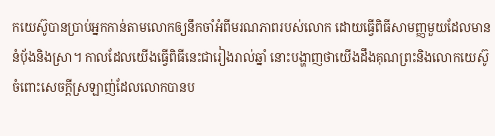កយេស៊ូបានប្រាប់អ្នកកាន់តាមលោកឲ្យនឹកចាំអំពីមរណភាពរបស់លោក ដោយធ្វើពិធីសាមញ្ញមួយដែលមាននំប៉័ងនិងស្រា។ កាលដែលយើងធ្វើពិធីនេះជារៀងរាល់ឆ្នាំ នោះបង្ហាញថាយើងដឹងគុណព្រះនិងលោកយេស៊ូចំពោះសេចក្ដីស្រឡាញ់ដែលលោកបានប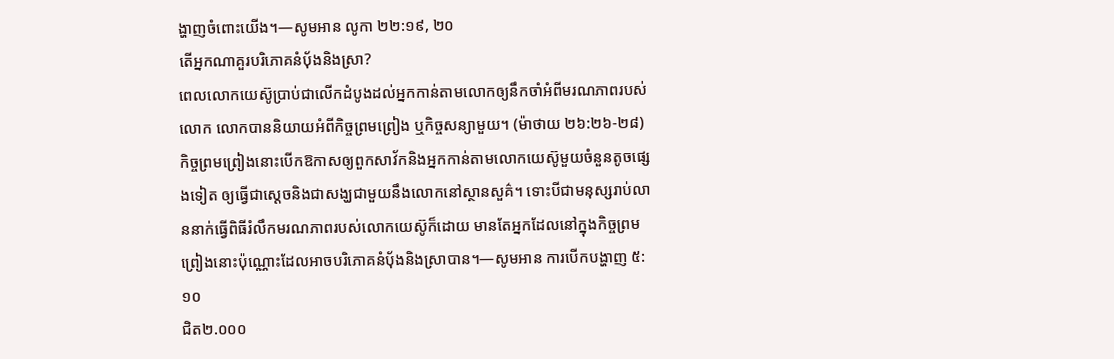ង្ហាញចំពោះយើង។—សូមអាន លូកា ២២:១៩, ២០
តើអ្នកណាគួរបរិភោគនំប៉័ងនិងស្រា?
ពេលលោកយេស៊ូប្រាប់ជាលើកដំបូងដល់អ្នកកាន់តាមលោកឲ្យនឹកចាំអំពីមរណភាពរបស់លោក លោកបាននិយាយអំពីកិច្ចព្រមព្រៀង ឬកិច្ចសន្យាមួយ។ (ម៉ាថាយ ២៦:២៦-២៨) កិច្ចព្រមព្រៀងនោះបើកឱកាសឲ្យពួកសាវ័កនិងអ្នកកាន់តាមលោកយេស៊ូមួយចំនួនតូចផ្សេងទៀត ឲ្យធ្វើជាស្តេចនិងជាសង្ឃជាមួយនឹងលោកនៅស្ថានសួគ៌។ ទោះបីជាមនុស្សរាប់លាននាក់ធ្វើពិធីរំលឹកមរណភាពរបស់លោកយេស៊ូក៏ដោយ មានតែអ្នកដែលនៅក្នុងកិច្ចព្រមព្រៀងនោះប៉ុណ្ណោះដែលអាចបរិភោគនំប៉័ងនិងស្រាបាន។—សូមអាន ការបើកបង្ហាញ ៥:១០
ជិត២.០០០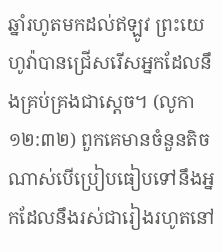ឆ្នាំរហូតមកដល់ឥឡូវ ព្រះយេហូវ៉ាបានជ្រើសរើសអ្នកដែលនឹងគ្រប់គ្រងជាស្តេច។ (លូកា ១២:៣២) ពួកគេមានចំនួនតិចណាស់បើប្រៀបធៀបទៅនឹងអ្នកដែលនឹងរស់ជារៀងរហូតនៅ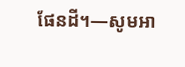ផែនដី។—សូមអា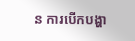ន ការបើកបង្ហា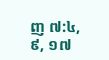ញ ៧:៤, ៩, ១៧